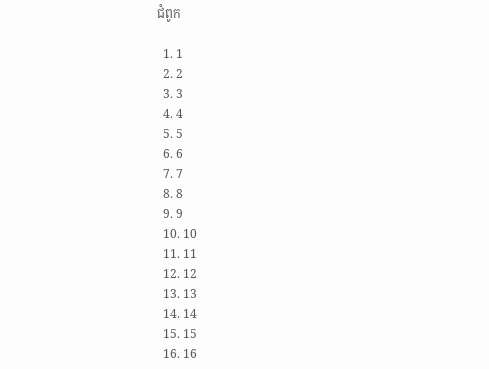ជំពូក

  1. 1
  2. 2
  3. 3
  4. 4
  5. 5
  6. 6
  7. 7
  8. 8
  9. 9
  10. 10
  11. 11
  12. 12
  13. 13
  14. 14
  15. 15
  16. 16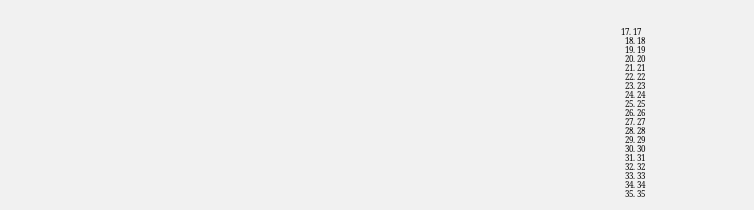17. 17
  18. 18
  19. 19
  20. 20
  21. 21
  22. 22
  23. 23
  24. 24
  25. 25
  26. 26
  27. 27
  28. 28
  29. 29
  30. 30
  31. 31
  32. 32
  33. 33
  34. 34
  35. 35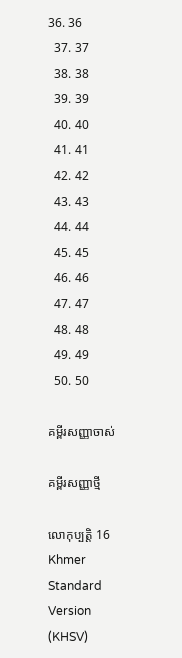36. 36
  37. 37
  38. 38
  39. 39
  40. 40
  41. 41
  42. 42
  43. 43
  44. 44
  45. 45
  46. 46
  47. 47
  48. 48
  49. 49
  50. 50

គម្ពីរសញ្ញាចាស់

គម្ពីរសញ្ញាថ្មី

លោកុ‌ប្បត្តិ 16 Khmer Standard Version (KHSV)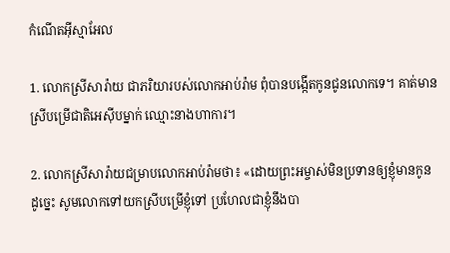កំណើតអ៊ីស្មា‌អែល

1. លោកស្រីសារ៉ាយ ជាភរិយារបស់លោកអាប់រ៉ាម ពុំបានបង្កើតកូនជូនលោកទេ។ គាត់មានស្រីបម្រើជាតិអេស៊ីបម្នាក់ ឈ្មោះនាងហាការ។

2. លោកស្រីសារ៉ាយជម្រាបលោកអាប់រ៉ាមថា៖ «ដោយព្រះ‌អម្ចាស់មិនប្រទានឲ្យខ្ញុំមានកូន ដូច្នេះ សូមលោកទៅយកស្រីបម្រើខ្ញុំទៅ ប្រហែលជាខ្ញុំនឹងបា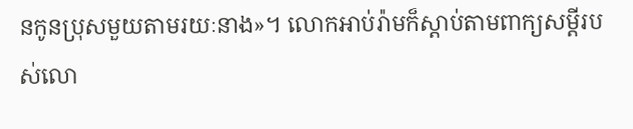នកូនប្រុសមួយតាមរយៈនាង»។ លោកអាប់រ៉ាមក៏ស្ដាប់តាមពាក្យសម្ដីរបស់លោ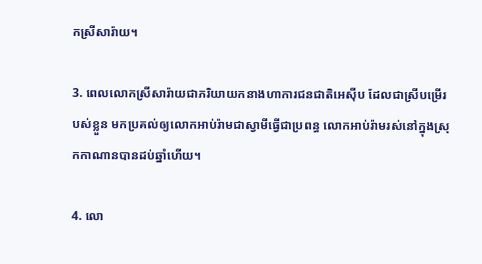កស្រីសារ៉ាយ។

3. ពេលលោកស្រីសារ៉ាយជាភរិយាយកនាងហាការជន‌ជាតិអេស៊ីប ដែលជាស្រីបម្រើរបស់ខ្លួន មកប្រគល់ឲ្យលោកអាប់រ៉ាមជាស្វាមីធ្វើជាប្រពន្ធ លោកអាប់រ៉ាមរស់នៅក្នុងស្រុកកាណានបានដប់ឆ្នាំហើយ។

4. លោ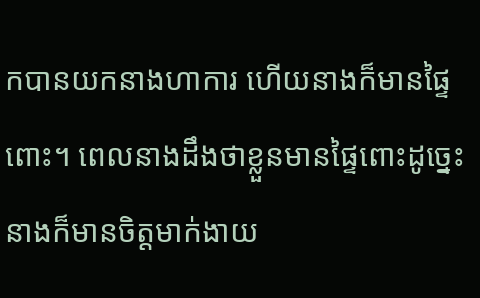កបានយកនាងហាការ ហើយនាងក៏មានផ្ទៃពោះ។ ពេលនាងដឹងថាខ្លួនមានផ្ទៃពោះដូច្នេះ នាងក៏មានចិត្តមាក់‌ងាយ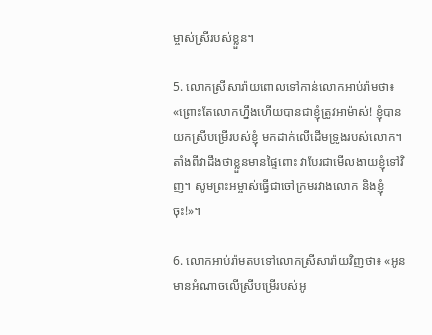ម្ចាស់ស្រីរបស់ខ្លួន។

5. លោកស្រីសារ៉ាយពោលទៅកាន់លោកអាប់រ៉ាមថា៖ «ព្រោះតែលោកហ្នឹងហើយបានជាខ្ញុំត្រូវអាម៉ាស់! ខ្ញុំបានយកស្រីបម្រើរបស់ខ្ញុំ មកដាក់លើដើមទ្រូងរបស់លោក។ តាំងពីវាដឹងថាខ្លួនមានផ្ទៃពោះ វាបែរជាមើល‌ងាយខ្ញុំទៅវិញ។ សូមព្រះ‌អម្ចាស់ធ្វើជាចៅ‌ក្រមរវាងលោក និងខ្ញុំចុះ!»។

6. លោកអាប់រ៉ាមតបទៅលោកស្រីសារ៉ាយវិញថា៖ «អូនមានអំណាចលើស្រីបម្រើរបស់អូ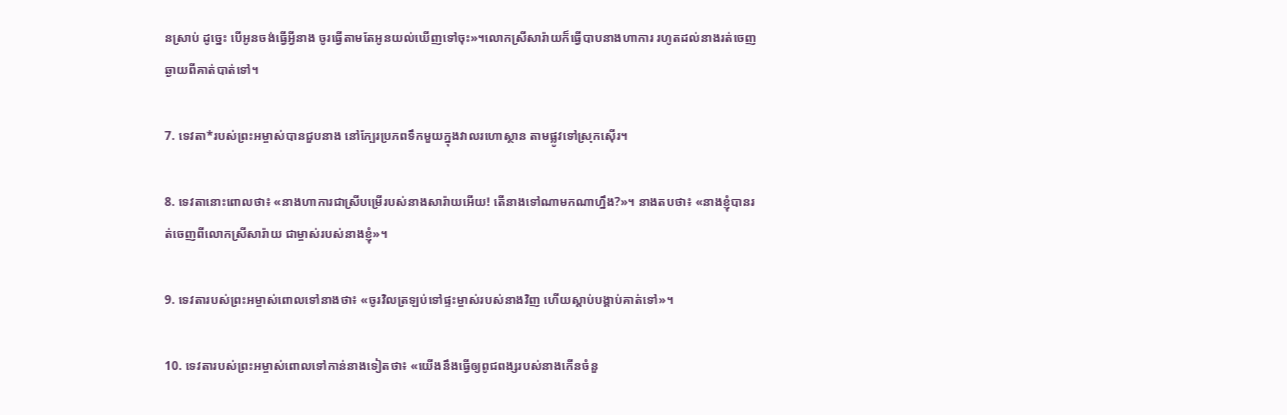នស្រាប់ ដូច្នេះ បើអូនចង់ធ្វើអ្វីនាង ចូរធ្វើតាមតែអូនយល់ឃើញទៅចុះ»។លោកស្រីសារ៉ាយក៏ធ្វើបាបនាងហាការ រហូតដល់នាងរត់ចេញឆ្ងាយពីគាត់បាត់ទៅ។

7. ទេវតា*របស់ព្រះ‌អម្ចាស់បានជួបនាង នៅក្បែរប្រភពទឹកមួយក្នុងវាលរហោ‌ស្ថាន តាមផ្លូវទៅស្រុកស៊ើរ។

8. ទេវតានោះពោលថា៖ «នាងហាការជាស្រីបម្រើរបស់នាងសារ៉ាយអើយ! តើនាងទៅណាមកណាហ្នឹង?»។ នាងតបថា៖ «នាងខ្ញុំបានរត់ចេញពីលោកស្រីសារ៉ាយ ជាម្ចាស់របស់នាងខ្ញុំ»។

9. ទេវតារបស់ព្រះ‌អម្ចាស់ពោលទៅនាងថា៖ «ចូរវិលត្រឡប់ទៅផ្ទះម្ចាស់របស់នាងវិញ ហើយស្ដាប់បង្គាប់គាត់ទៅ»។

10. ទេវតារបស់ព្រះ‌អម្ចាស់ពោលទៅកាន់នាងទៀតថា៖ «យើងនឹងធ្វើឲ្យពូជ‌ពង្សរបស់នាងកើនចំនួ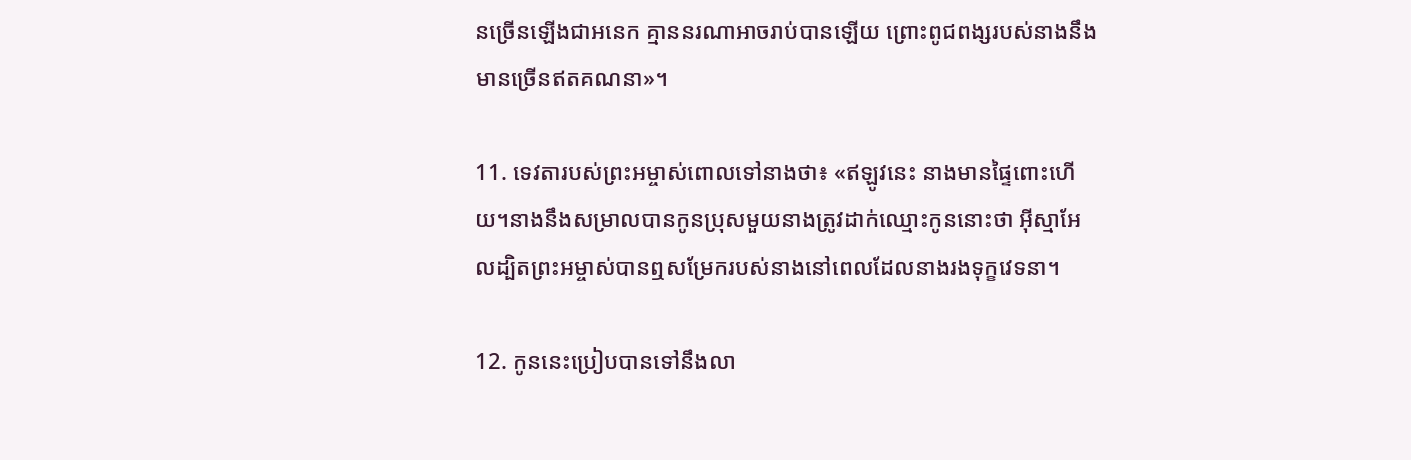នច្រើនឡើងជាអនេក គ្មាននរណាអាចរាប់បានឡើយ ព្រោះពូជ‌ពង្សរបស់នាងនឹងមានច្រើនឥតគណនា»។

11. ទេវតារបស់ព្រះ‌អម្ចាស់ពោលទៅនាងថា៖ «ឥឡូវនេះ នាងមានផ្ទៃពោះហើយ។នាងនឹងសម្រាលបានកូនប្រុសមួយនាងត្រូវដាក់ឈ្មោះកូននោះថា អ៊ីស្មា‌អែលដ្បិតព្រះ‌អម្ចាស់បានឮសម្រែករបស់នាងនៅពេលដែលនាងរងទុក្ខវេទនា។

12. កូននេះប្រៀបបានទៅនឹងលា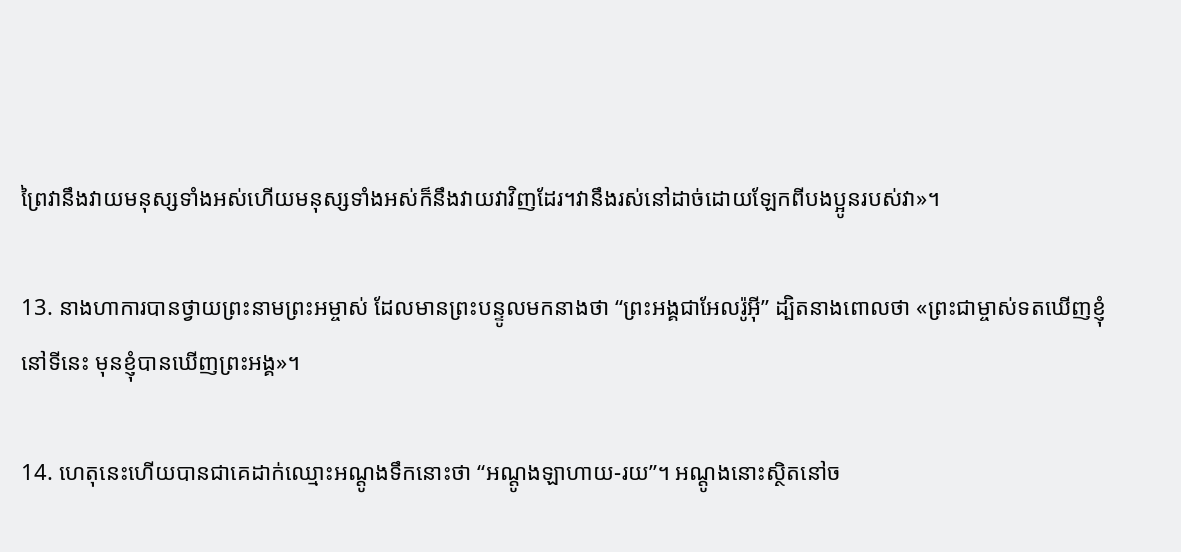ព្រៃវានឹងវាយមនុស្សទាំងអស់ហើយមនុស្សទាំងអស់ក៏នឹងវាយវាវិញដែរ។វានឹងរស់នៅដាច់ដោយឡែកពីបង‌ប្អូនរបស់វា»។

13. នាងហាការបានថ្វាយព្រះ‌នាមព្រះ‌អម្ចាស់ ដែលមានព្រះ‌បន្ទូលមកនាងថា “ព្រះ‌អង្គជាអែល‌រ៉ូអ៊ី” ដ្បិតនាងពោលថា «ព្រះ‌ជាម្ចាស់ទតឃើញខ្ញុំនៅទីនេះ មុនខ្ញុំបានឃើញព្រះ‌អង្គ»។

14. ហេតុនេះហើយបានជាគេដាក់ឈ្មោះអណ្ដូងទឹកនោះថា “អណ្ដូងឡាហាយ-រយ”។ អណ្ដូងនោះស្ថិតនៅច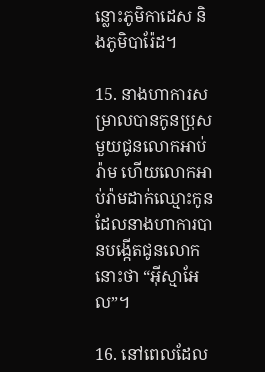ន្លោះភូមិកាដេស និងភូមិបារ៉ែដ។

15. នាងហាការសម្រាលបានកូនប្រុសមួយជូនលោកអាប់រ៉ាម ហើយលោកអាប់រ៉ាមដាក់ឈ្មោះកូនដែលនាងហាការបានបង្កើតជូនលោកនោះថា “អ៊ីស្មា‌អែល”។

16. នៅពេលដែល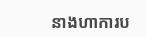នាងហាការប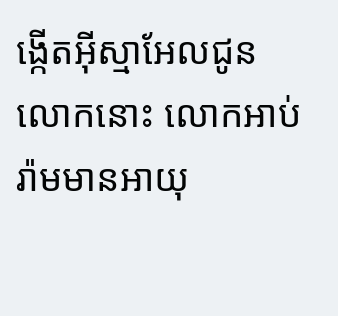ង្កើតអ៊ីស្មា‌អែលជូនលោកនោះ លោកអាប់រ៉ាមមានអាយុ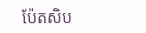ប៉ែត‌សិប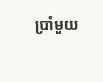ប្រាំមួយ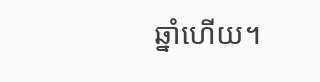ឆ្នាំហើយ។